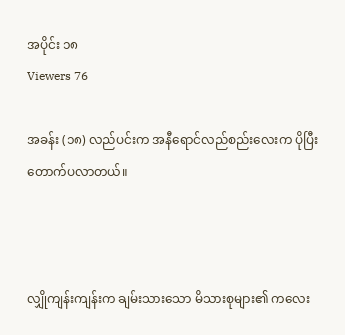အပိုင်း ၁၈
Viewers 76

အခန်း (၁၈) လည်ပင်းက အနီရောင်လည်စည်းလေးက ပိုပြီး တောက်ပလာတယ်။



လျှိုကျန်းကျန်းက ချမ်းသားသော မိသားစုများ၏ ကလေး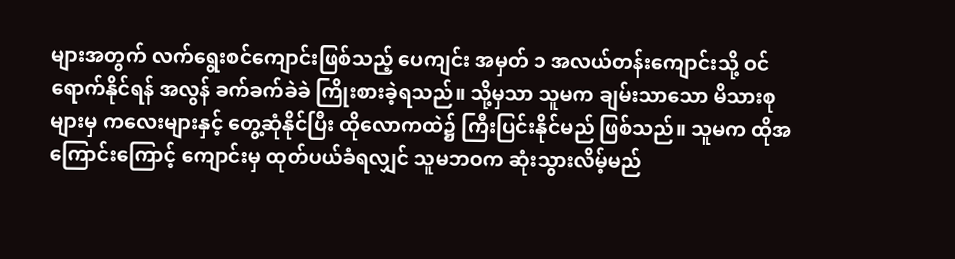များအတွက် လက်ရွေးစင်ကျောင်းဖြစ်သည့် ပေကျင်း အမှတ် ၁ အလယ်တန်းကျောင်းသို့ ဝင်ရောက်နိုင်ရန် အလွန် ခက်ခက်ခဲခဲ ကြိုးစားခဲ့ရသည်။ သို့မှသာ သူမက ချမ်းသာသော မိသားစုများမှ ကလေးများနှင့် တွေ့ဆုံနိုင်ပြီး ထိုလောကထဲ၌ ကြီးပြင်းနိုင်မည် ဖြစ်သည်။ သူမက ထိုအကြောင်းကြောင့် ကျောင်းမှ ထုတ်ပယ်ခံရလျှင် သူမဘဝက ဆုံးသွားလိမ့်မည်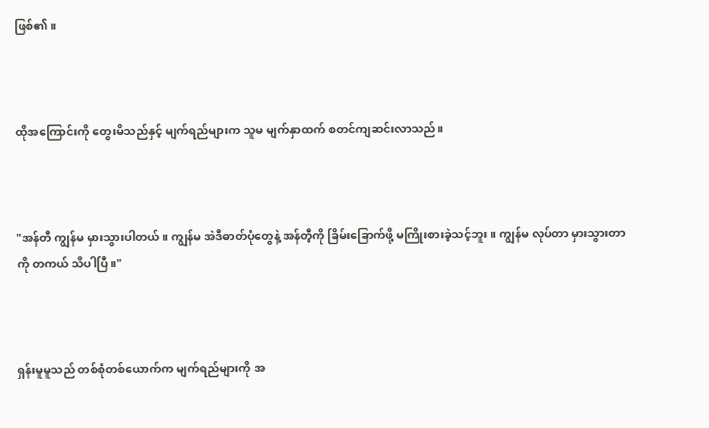ဖြစ်၏။



ထိုအကြောင်းကို တွေးမိသည်နှင့် မျက်ရည်များက သူမ မျက်နှာထက် စတင်ကျဆင်းလာသည်။



"အန်တီ ကျွန်မ မှားသွားပါတယ်။ ကျွန်မ အဲဒီဓာတ်ပုံတွေနဲ့ အန်တီ့ကို ခြိမ်းခြောက်ဖို့ မကြိုးစားခဲ့သင့်ဘူး။ ကျွန်မ လုပ်တာ မှားသွားတာကို တကယ် သိပါပြီ။"



ရှန်းမူမူသည် တစ်စုံတစ်ယောက်က မျက်ရည်များကို အ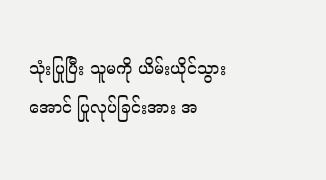သုံးပြုပြီး သူမကို ယိမ်းယိုင်သွားအောင် ပြုလုပ်ခြင်းအား အ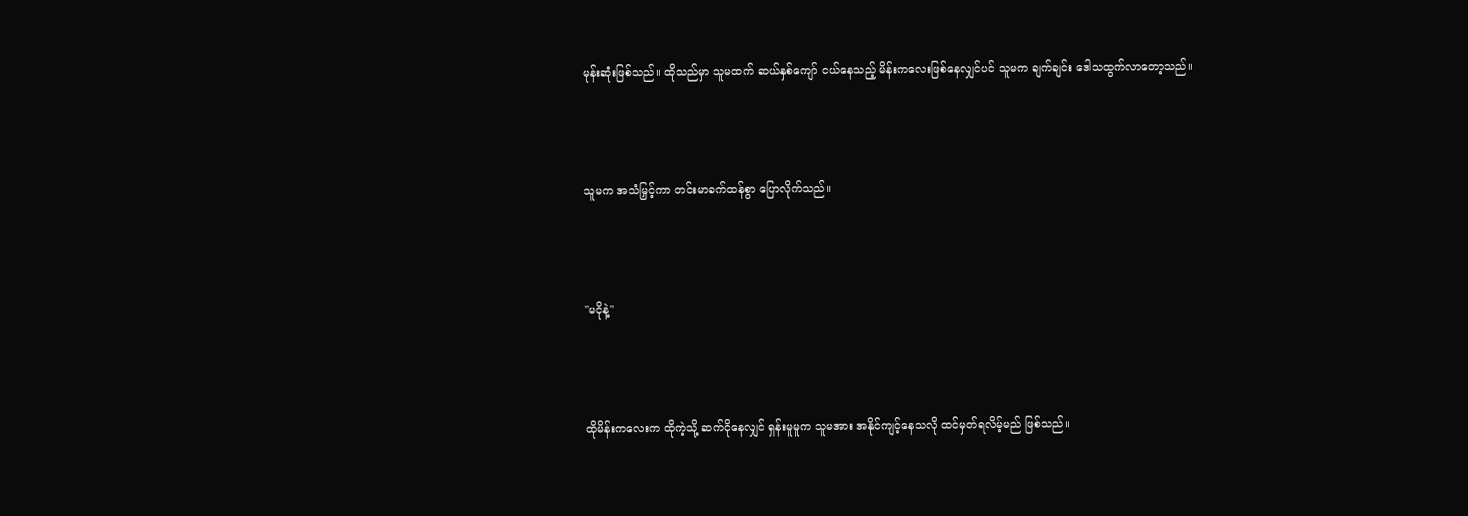မုန်းဆုံးဖြစ်သည်။ ထိုသည်မှာ သူမထက် ဆယ်နှစ်ကျော် ငယ်နေသည့် မိန်းကလေးဖြစ်နေလျှင်ပင် သူမက ချက်ချင်း ဒေါသထွက်လာတော့သည်။



သူမက အသံမြှင့်ကာ တင်းမာခက်ထန်စွာ ပြောလိုက်သည်။



"မငိုနဲ့"



ထိုမိန်းကလေးက ထိုကဲ့သို့ ဆက်ငိုနေလျှင် ရှန်းမူမူက သူမအား အနိုင်ကျင့်နေသလို ထင်မှတ်ရလိမ့်မည် ဖြစ်သည်။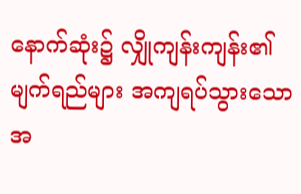နောက်ဆုံး၌ လျှိုကျန်းကျန်း၏ မျက်ရည်များ အကျရပ်သွားသောအ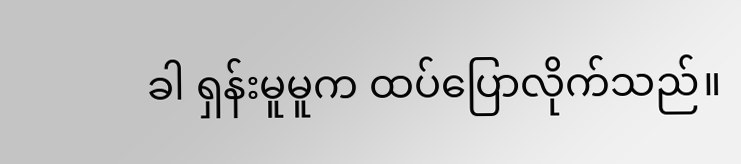ခါ ရှန်းမူမူက ထပ်ပြောလိုက်သည်။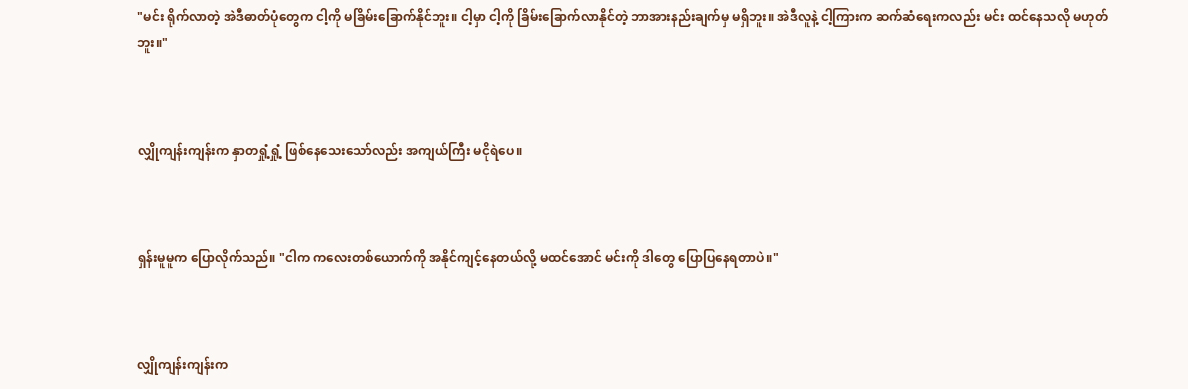"မင်း ရိုက်လာတဲ့ အဲဒီဓာတ်ပုံတွေက ငါ့ကို မခြိမ်းခြောက်နိုင်ဘူး။ ငါ့မှာ ငါ့ကို ခြိမ်းခြောက်လာနိုင်တဲ့ ဘာအားနည်းချက်မှ မရှိဘူး။ အဲဒီလူနဲ့ ငါ့ကြားက ဆက်ဆံရေးကလည်း မင်း ထင်နေသလို မဟုတ်ဘူး။"



လျှိုကျန်းကျန်းက နှာတရှုံ့ရှုံ့ ဖြစ်နေသေးသော်လည်း အကျယ်ကြီး မငိုရဲပေ။



ရှန်းမူမူက ပြောလိုက်သည်။ "ငါက ကလေးတစ်ယောက်ကို အနိုင်ကျင့်နေတယ်လို့ မထင်အောင် မင်းကို ဒါတွေ ပြောပြနေရတာပဲ။"



လျှိုကျန်းကျန်းက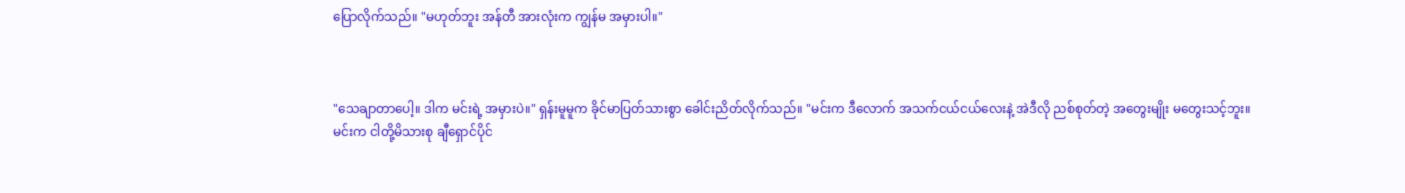ပြောလိုက်သည်။ "မဟုတ်ဘူး အန်တီ အားလုံးက ကျွန်မ အမှားပါ။"



"သေချာတာပေါ့။ ဒါက မင်းရဲ့ အမှားပဲ။" ရှန်းမူမူက ခိုင်မာပြတ်သားစွာ ခေါင်းညိတ်လိုက်သည်။ "မင်းက ဒီလောက် အသက်ငယ်ငယ်လေးနဲ့ အဲဒီလို ညစ်စုတ်တဲ့ အတွေးမျိုး မတွေးသင့်ဘူး။ မင်းက ငါတို့မိသားစု ချီရှောင်ပိုင်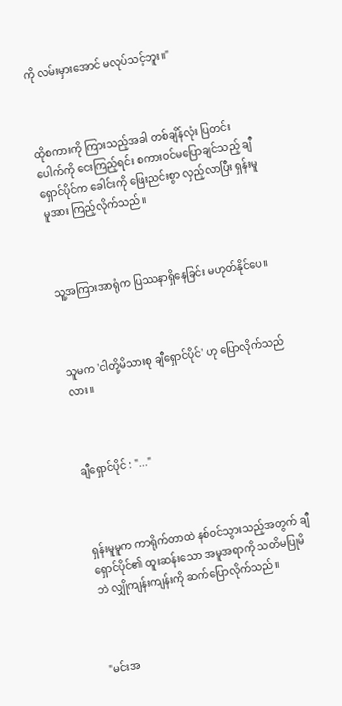ကို လမ်းမှားအောင် မလုပ်သင့်ဘူး။"



ထိုစကားကို ကြားသည့်အခါ တစ်ချိန်လုံး ပြတင်းပေါက်ကို ငေးကြည့်ရင်း စကားဝင်မပြောချင်သည့် ချီရှောင်ပိုင်က ခေါင်းကို ဖြေးညင်းစွာ လှည့်လာပြီး ရှန်းမူမူအား ကြည့်လိုက်သည်။



သူ့အကြားအာရုံက ပြဿနာရှိနေခြင်း မဟုတ်နိုင်ပေ။



သူမက 'ငါတို့မိသားစု ချီရှောင်ပိုင်' ဟု ပြောလိုက်သည်လား။



ချီရှောင်ပိုင် : "..."



ရှန်းမူမူက ကာရိုက်တာထဲ နစ်ဝင်သွားသည့်အတွက် ချီရှောင်ပိုင်၏ ထူးဆန်းသော အမူအရာကို သတိမပြုမိဘဲ လျှိုကျန်းကျန်းကို ဆက်ပြောလိုက်သည်။



"မင်းအ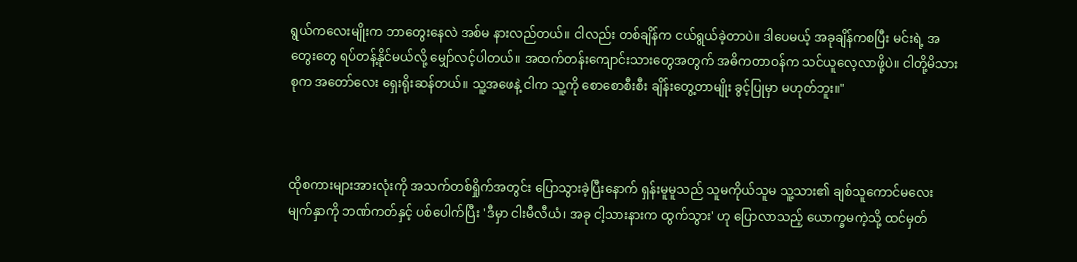ရွယ်ကလေးမျိုးက ဘာတွေးနေလဲ အစ်မ နားလည်တယ်။ ငါလည်း တစ်ချိန်က ငယ်ရွယ်ခဲ့တာပဲ။ ဒါပေမယ့် အခုချိန်ကစပြီး မင်းရဲ့ အတွေးတွေ ရပ်တန့်နိုင်မယ်လို့ မျှော်လင့်ပါတယ်။ အထက်တန်းကျောင်းသားတွေအတွက် အဓိကတာဝန်က သင်ယူလေ့လာဖို့ပဲ။ ငါတို့မိသားစုက အတော်လေး ရှေးရိုးဆန်တယ်။ သူ့အဖေနဲ့ ငါက သူ့ကို စောစောစီးစီး ချိန်းတွေ့တာမျိုး ခွင့်ပြုမှာ မဟုတ်ဘူး။"



ထိုစကားများအားလုံးကို အသက်တစ်ရှိုက်အတွင်း ပြောသွားခဲ့ပြီးနောက် ရှန်းမူမူသည် သူမကိုယ်သူမ သူ့သား၏ ချစ်သူကောင်မလေး မျက်နှာကို ဘဏ်ကတ်နှင့် ပစ်ပေါက်ပြီး 'ဒီမှာ ငါးမီလီယံ၊ အခု ငါ့သားနားက ထွက်သွား' ဟု ပြောလာသည့် ယောက္ခမကဲ့သို့ ထင်မှတ်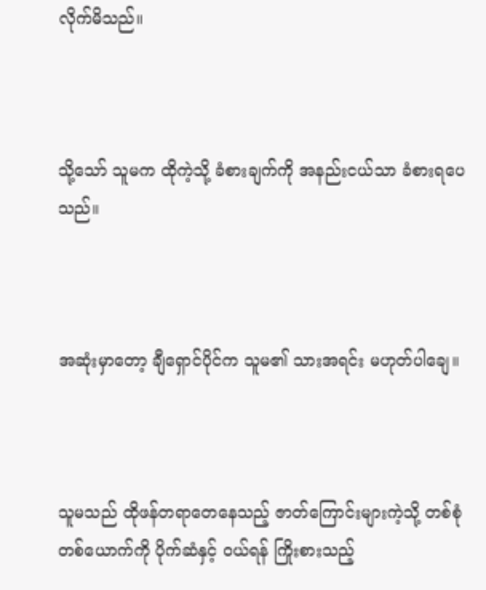လိုက်မိသည်။



သို့သော် သူမက ထိုကဲ့သို့ ခံစားချက်ကို အနည်းငယ်သာ ခံစားရပေသည်။



အဆုံးမှာတော့ ချီရှောင်ပိုင်က သူမ၏ သားအရင်း မဟုတ်ပါချေ။



သူမသည် ထိုဖန်တရာတေနေသည့် ဇာတ်ကြောင်းများကဲ့သို့ တစ်စုံတစ်ယောက်ကို ပိုက်ဆံနှင့် ဝယ်ရန် ကြိုးစားသည့်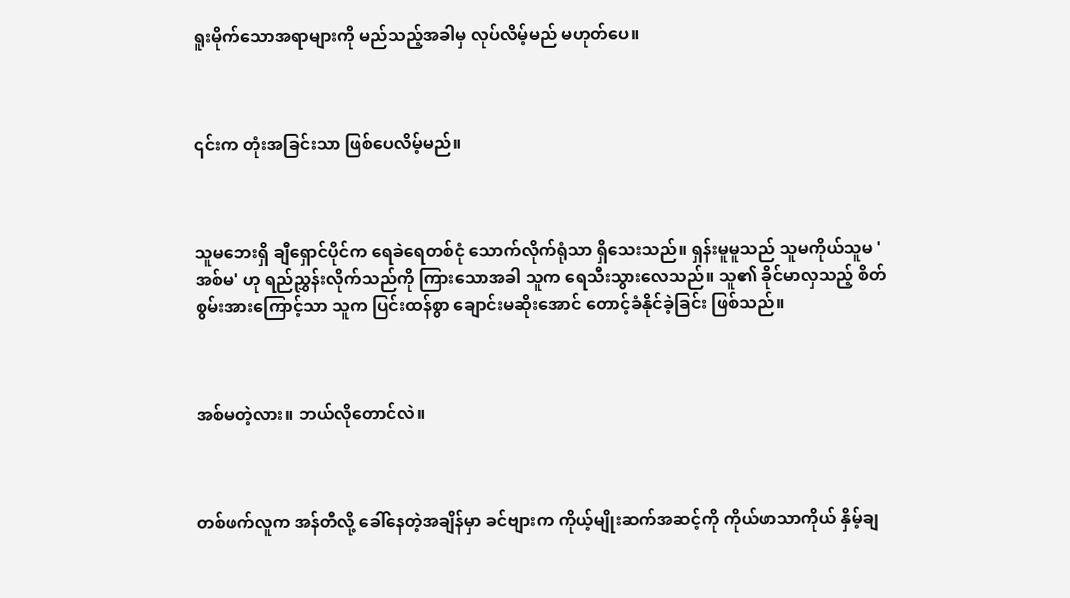ရူးမိုက်သောအရာများကို မည်သည့်အခါမှ လုပ်လိမ့်မည် မဟုတ်ပေ။



၎င်းက တုံးအခြင်းသာ ဖြစ်ပေလိမ့်မည်။



သူမဘေးရှိ ချီရှောင်ပိုင်က ရေခဲရေတစ်ငုံ သောက်လိုက်ရုံသာ ရှိသေးသည်။ ရှန်းမူမူသည် သူမကိုယ်သူမ 'အစ်မ' ဟု ရည်ညွှန်းလိုက်သည်ကို ကြားသောအခါ သူက ရေသီးသွားလေသည်။ သူ၏ ခိုင်မာလှသည့် စိတ်စွမ်းအားကြောင့်သာ သူက ပြင်းထန်စွာ ချောင်းမဆိုးအောင် တောင့်ခံနိုင်ခဲ့ခြင်း ဖြစ်သည်။



အစ်မတဲ့လား။ ဘယ်လိုတောင်လဲ။



တစ်ဖက်လူက အန်တီလို့ ခေါ်နေတဲ့အချိန်မှာ ခင်ဗျားက ကိုယ့်မျိုးဆက်အဆင့်ကို ကိုယ်ဖာသာကိုယ် နှိမ့်ချ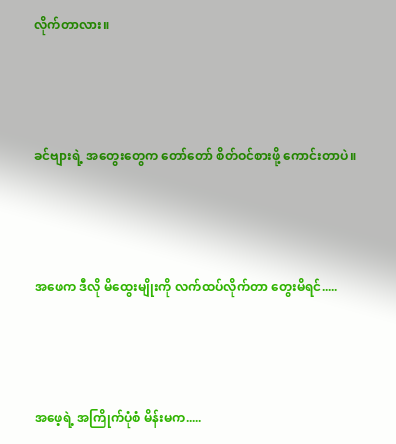လိုက်တာလား။



ခင်ဗျားရဲ့ အတွေးတွေက တော်တော် စိတ်ဝင်စားဖို့ ကောင်းတာပဲ။



အဖေက ဒီလို မိထွေးမျိုးကို လက်ထပ်လိုက်တာ တွေးမိရင်.....



အဖေ့ရဲ့ အကြိုက်ပုံစံ မိန်းမက.....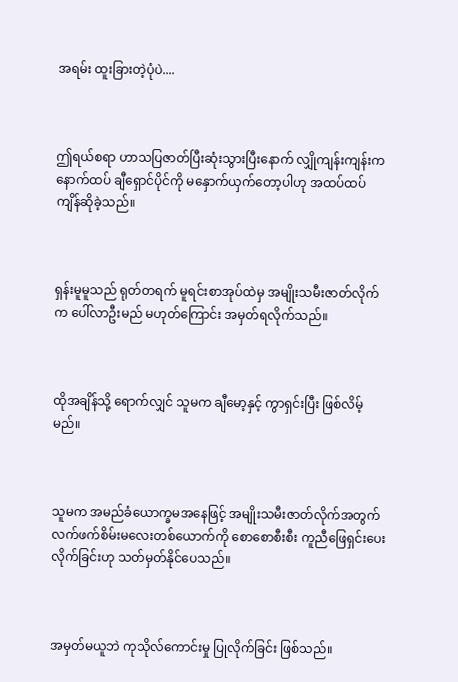အရမ်း ထူးခြားတဲ့ပုံပဲ....



ဤရယ်စရာ ဟာသပြဇာတ်ပြီးဆုံးသွားပြီးနောက် လျှိုကျန်းကျန်းက နောက်ထပ် ချီရှောင်ပိုင်ကို မနှောက်ယှက်တော့ပါဟု အထပ်ထပ် ကျိန်ဆိုခဲ့သည်။



ရှန်းမူမူသည် ရုတ်တရက် မူရင်းစာအုပ်ထဲမှ အမျိုးသမီးဇာတ်လိုက်က ပေါ်လာဦးမည် မဟုတ်ကြောင်း အမှတ်ရလိုက်သည်။



ထိုအချိန်သို့ ရောက်လျှင် သူမက ချီမော့နှင့် ကွာရှင်းပြီး ဖြစ်လိမ့်မည်။



သူမက အမည်ခံယောက္ခမအနေဖြင့် အမျိုးသမီးဇာတ်လိုက်အတွက် လက်ဖက်စိမ်းမလေးတစ်ယောက်ကို စောစောစီးစီး ကူညီဖြေရှင်းပေးလိုက်ခြင်းဟု သတ်မှတ်နိုင်ပေသည်။



အမှတ်မယူဘဲ ကုသိုလ်ကောင်းမှု ပြုလိုက်ခြင်း ဖြစ်သည်။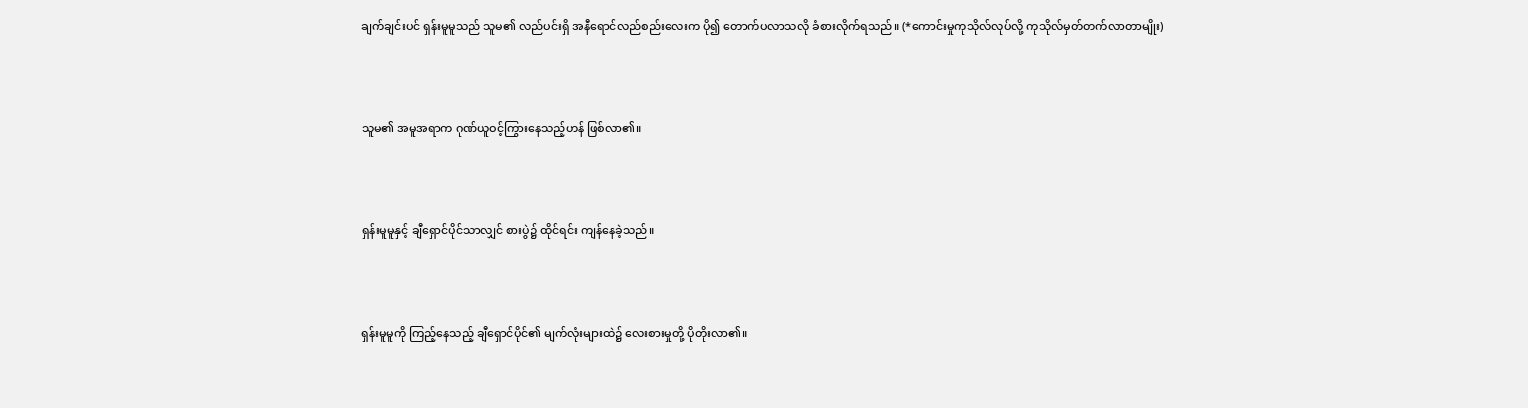ချက်ချင်းပင် ရှန်းမူမူသည် သူမ၏ လည်ပင်းရှိ အနီရောင်လည်စည်းလေးက ပို၍ တောက်ပလာသလို ခံစားလိုက်ရသည်။ (*ကောင်းမှုကုသိုလ်လုပ်လို့ ကုသိုလ်မှတ်တက်လာတာမျိုး)



သူမ၏ အမူအရာက ဂုဏ်ယူဝင့်ကြွားနေသည့်ဟန် ဖြစ်လာ၏။



ရှန်းမူမူနှင့် ချီရှောင်ပိုင်သာလျှင် စားပွဲ၌ ထိုင်ရင်း ကျန်နေခဲ့သည်။



ရှန်းမူမူကို ကြည့်နေသည့် ချီရှောင်ပိုင်၏ မျက်လုံးများထဲ၌ လေးစားမှုတို့ ပိုတိုးလာ၏။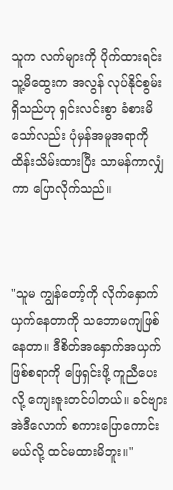သူက လက်များကို ပိုက်ထားရင်း သူ့မိထွေးက အလွန် လုပ်နိုင်စွမ်းရှိသည်ဟု ရှင်းလင်းစွာ ခံစားမိသော်လည်း ပုံမှန်အမူအရာကို ထိန်းသိမ်းထားပြီး သာမန်ကာလျှံကာ ပြောလိုက်သည်။



"သူမ ကျွန်တော့်ကို လိုက်နှောက်ယှက်နေတာကို သဘောမကျဖြစ်နေတာ။ ဒီစိတ်အနှောက်အယှက် ဖြစ်စရာကို ဖြေရှင်းဖို့ ကူညီပေးလို့ ကျေးဇူးတင်ပါတယ်။ ခင်ဗျား အဲဒီလောက် စကားပြောကောင်းမယ်လို့ ထင်မထားမိဘူး။"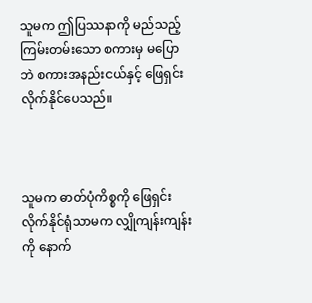သူမက ဤပြဿနာကို မည်သည့် ကြမ်းတမ်းသော စကားမှ မပြောဘဲ စကားအနည်းငယ်နှင့် ဖြေရှင်းလိုက်နိုင်ပေသည်။



သူမက ဓာတ်ပုံကိစ္စကို ဖြေရှင်းလိုက်နိုင်ရုံသာမက လျှိုကျန်းကျန်းကို နောက်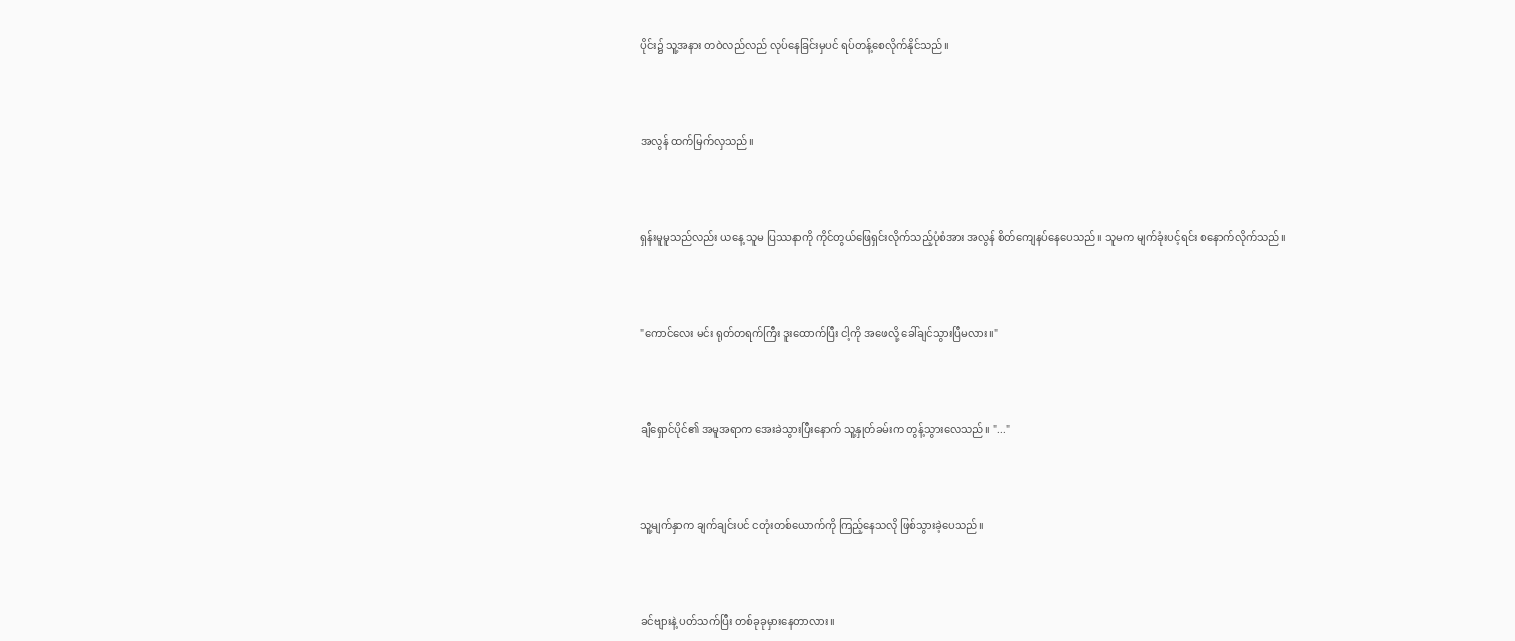ပိုင်း၌ သူ့အနား တဝဲလည်လည် လုပ်နေခြင်းမှပင် ရပ်တန့်စေလိုက်နိုင်သည်။



အလွန် ထက်မြက်လှသည်။



ရှန်းမူမူသည်လည်း ယနေ့ သူမ ပြဿနာကို ကိုင်တွယ်ဖြေရှင်းလိုက်သည့်ပုံစံအား အလွန် စိတ်ကျေနပ်နေပေသည်။ သူမက မျက်ခုံးပင့်ရင်း စနောက်လိုက်သည်။



"ကောင်လေး မင်း ရုတ်တရက်ကြီး ဒူးထောက်ပြီး ငါ့ကို အဖေလို့ ခေါ်ချင်သွားပြီမလား။"



ချီရှောင်ပိုင်၏ အမူအရာက အေးခဲသွားပြီးနောက် သူ့နှုတ်ခမ်းက တွန့်သွားလေသည်။ "..."



သူ့မျက်နှာက ချက်ချင်းပင် ငတုံးတစ်ယောက်ကို ကြည့်နေသလို ဖြစ်သွားခဲ့ပေသည်။



ခင်ဗျားနဲ့ ပတ်သက်ပြီး တစ်ခုခုမှားနေတာလား။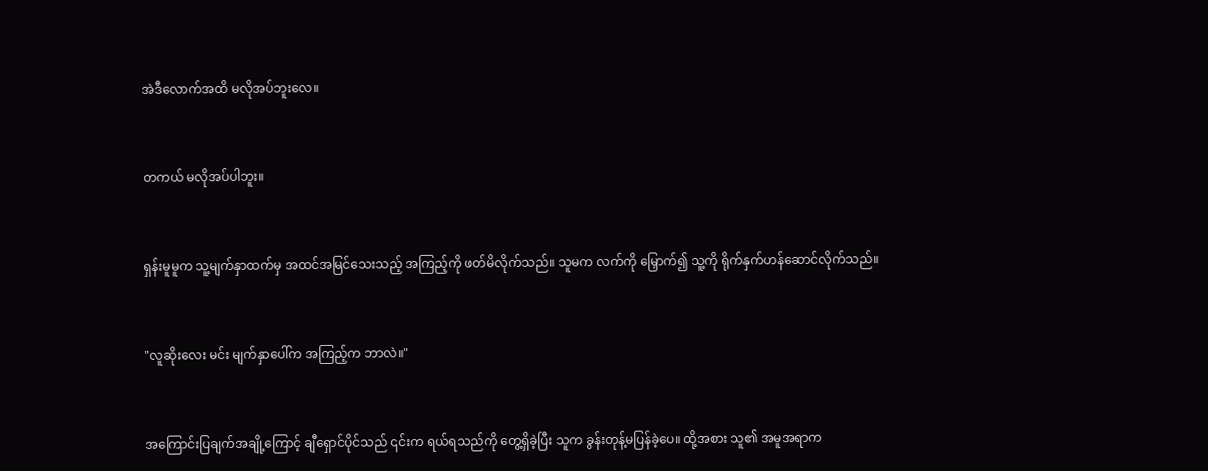အဲဒီလောက်အထိ မလိုအပ်ဘူးလေ။



တကယ် မလိုအပ်ပါဘူး။



ရှန်းမူမူက သူ့မျက်နှာထက်မှ အထင်အမြင်သေးသည့် အကြည့်ကို ဖတ်မိလိုက်သည်။ သူမက လက်ကို မြှောက်၍ သူ့ကို ရိုက်နှက်ဟန်ဆောင်လိုက်သည်။



"လူဆိုးလေး မင်း မျက်နှာပေါ်က အကြည့်က ဘာလဲ။"



အကြောင်းပြချက်အချို့ကြောင့် ချီရှောင်ပိုင်သည် ၎င်းက ရယ်ရသည်ကို တွေ့ရှိခဲ့ပြီး သူက ခွန်းတုန့်မပြန်ခဲ့ပေ။ ထို့အစား သူ၏ အမူအရာက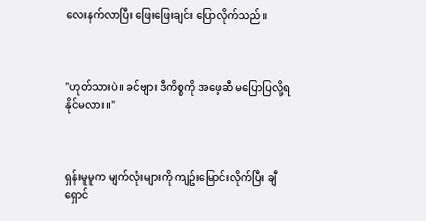လေးနက်လာပြီး ဖြေးဖြေးချင်း ပြောလိုက်သည်။



"ဟုတ်သားပဲ။ ခင်ဗျား ဒီကိစ္စကို အဖေ့ဆီ မပြောပြလို့ရနိုင်မလား။"



ရှန်းမူမူက မျက်လုံးများကို ကျဥ်းမြောင်းလိုက်ပြီး ချီရှောင်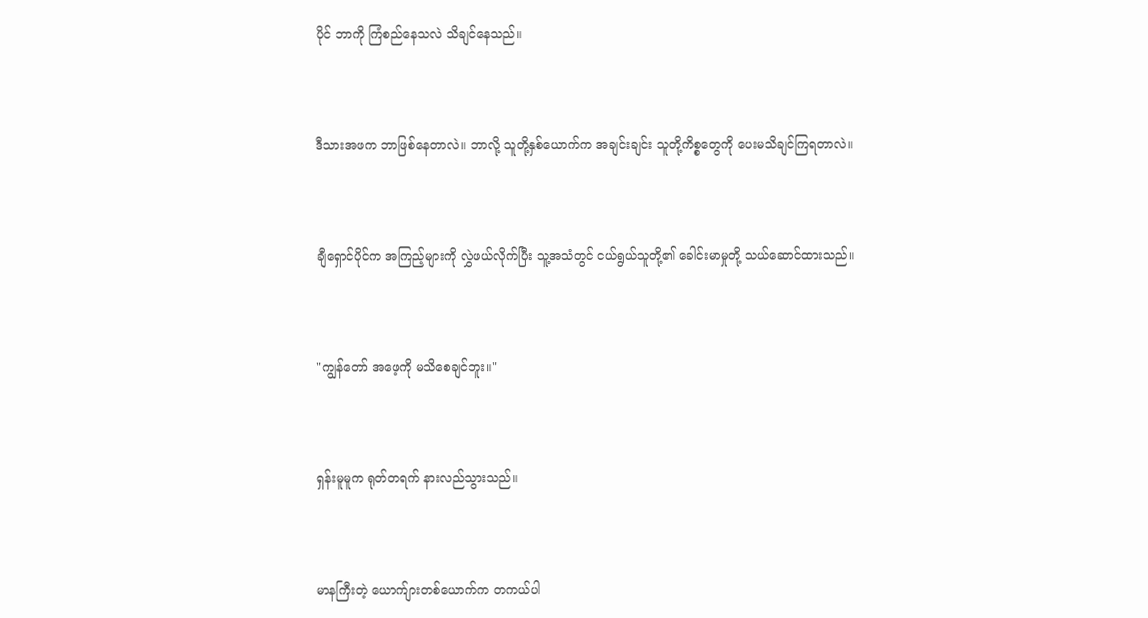ပိုင် ဘာကို ကြံစည်နေသလဲ သိချင်နေသည်။



ဒီသားအဖက ဘာဖြစ်နေတာလဲ။ ဘာလို့ သူတို့နှစ်ယောက်က အချင်းချင်း သူတို့ကိစ္စတွေကို ပေးမသိချင်ကြရတာလဲ။



ချီရှောင်ပိုင်က အကြည့်များကို လွှဲဖယ်လိုက်ပြီး သူ့အသံတွင် ငယ်ရွယ်သူတို့၏ ခေါင်းမာမှုတို့ သယ်ဆောင်ထားသည်။



"ကျွန်တော် အဖေ့ကို မသိစေချင်ဘူး။"



ရှန်းမူမူက ရုတ်တရက် နားလည်သွားသည်။



မာနကြီးတဲ့ ယောက်ျားတစ်ယောက်က တကယ်ပါ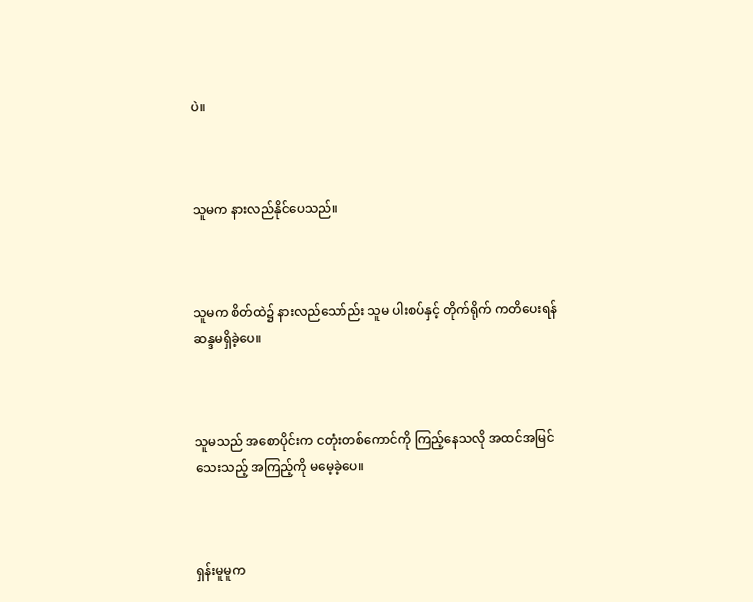ပဲ။



သူမက နားလည်နိုင်ပေသည်။



သူမက စိတ်ထဲ၌ နားလည်သော်ည်း သူမ ပါးစပ်နှင့် တိုက်ရိုက် ကတိပေးရန် ဆန္ဒမရှိခဲ့ပေ။



သူမသည် အစောပိုင်းက ငတုံးတစ်ကောင်ကို ကြည့်နေသလို အထင်အမြင်သေးသည့် အကြည့်ကို မမေ့ခဲ့ပေ။



ရှန်းမူမူက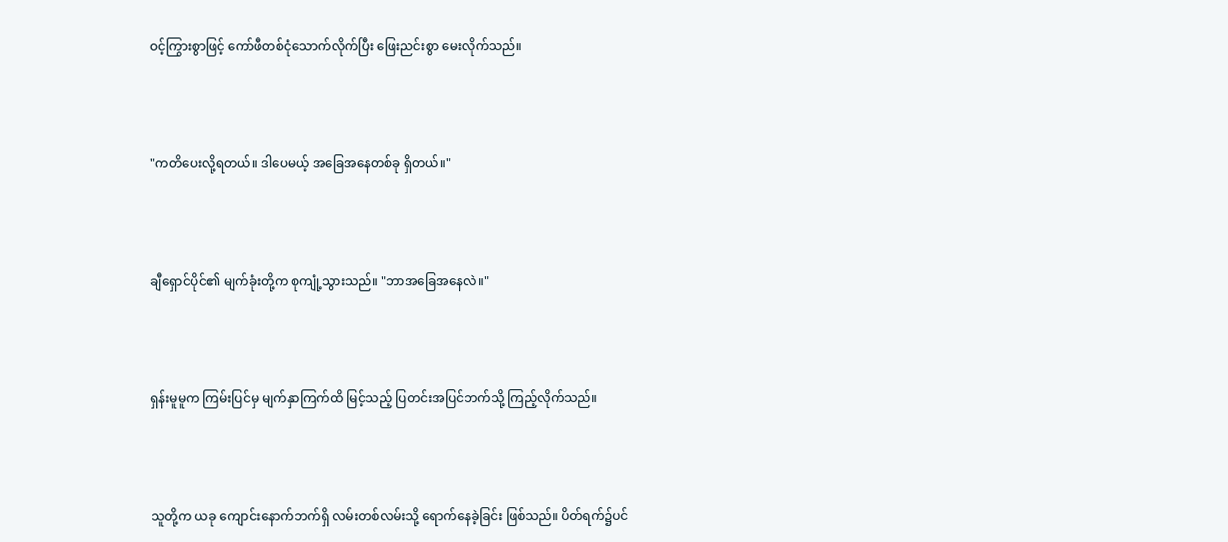ဝင့်ကြွားစွာဖြင့် ကော်ဖီတစ်ငုံသောက်လိုက်ပြီး ဖြေးညင်းစွာ မေးလိုက်သည်။



"ကတိပေးလို့ရတယ်။ ဒါပေမယ့် အခြေအနေတစ်ခု ရှိတယ်။"



ချီရှောင်ပိုင်၏ မျက်ခုံးတို့က စုကျုံ့သွားသည်။ "ဘာအခြေအနေလဲ။"



ရှန်းမူမူက ကြမ်းပြင်မှ မျက်နှာကြက်ထိ မြင့်သည့် ပြတင်းအပြင်ဘက်သို့ ကြည့်လိုက်သည်။



သူတို့က ယခု ကျောင်းနောက်ဘက်ရှိ လမ်းတစ်လမ်းသို့ ရောက်နေခဲ့ခြင်း ဖြစ်သည်။ ပိတ်ရက်၌ပင်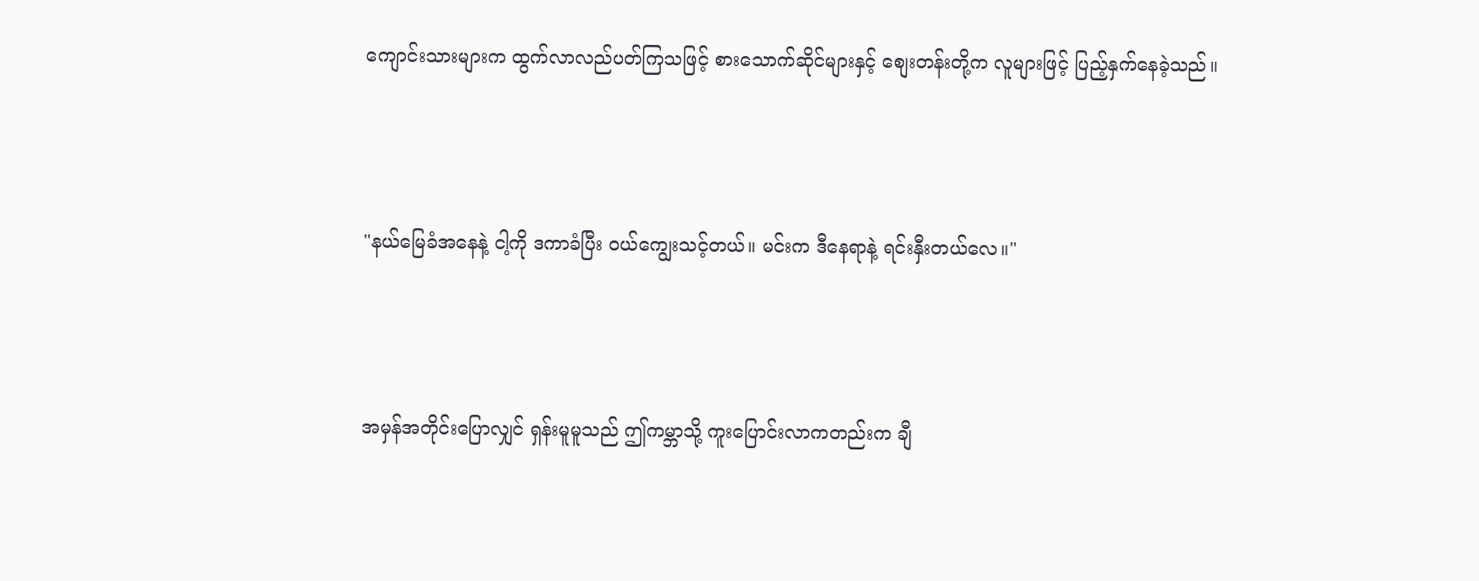ကျောင်းသားများက ထွက်လာလည်ပတ်ကြသဖြင့် စားသောက်ဆိုင်များနှင့် စျေးတန်းတို့က လူများဖြင့် ပြည့်နှက်နေခဲ့သည်။



"နယ်မြေခံအနေနဲ့ ငါ့ကို ဒကာခံပြီး ဝယ်ကျွေးသင့်တယ်။ မင်းက ဒီနေရာနဲ့ ရင်းနှီးတယ်လေ။"



အမှန်အတိုင်းပြောလျှင် ရှန်းမူမူသည် ဤကမ္ဘာသို့ ကူးပြောင်းလာကတည်းက ချီ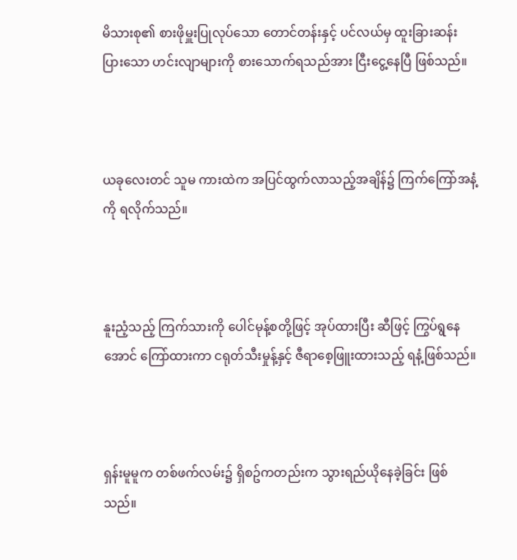မိသားစု၏ စားဖိုမှူးပြုလုပ်သော တောင်တန်းနှင့် ပင်လယ်မှ ထူးခြားဆန်းပြားသော ဟင်းလျာများကို စားသောက်ရသည်အား ငြီးငွေ့နေပြီ ဖြစ်သည်။



ယခုလေးတင် သူမ ကားထဲက အပြင်ထွက်လာသည့်အချိန်၌ ကြက်ကြော်အနံ့ကို ရလိုက်သည်။



နူးညံ့သည့် ကြက်သားကို ပေါင်မုန့်စတို့ဖြင့် အုပ်ထားပြီး ဆီဖြင့် ကြွပ်ရွနေအောင် ကြော်ထားကာ ငရုတ်သီးမှုန့်နှင့် ဇီရာစေ့ဖြူးထားသည့် ရနံ့ဖြစ်သည်။



ရှန်းမူမူက တစ်ဖက်လမ်း၌ ရှိစဥ်ကတည်းက သွားရည်ယိုနေခဲ့ခြင်း ဖြစ်သည်။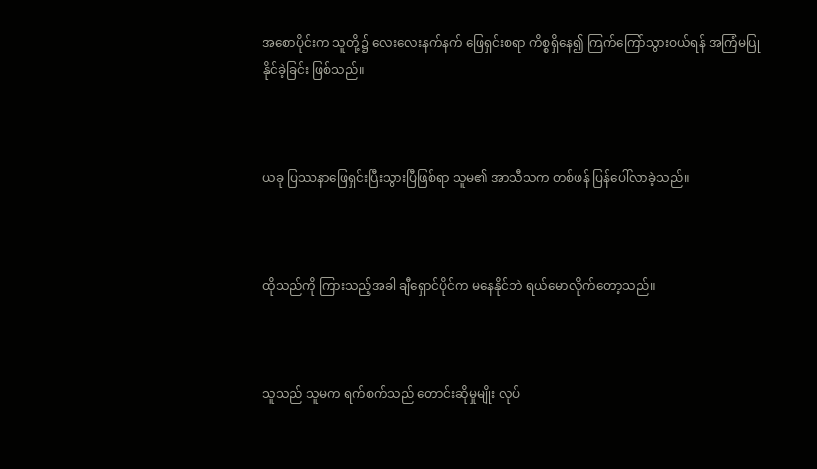အစောပိုင်းက သူတို့၌ လေးလေးနက်နက် ဖြေရှင်းစရာ ကိစ္စရှိနေ၍ ကြက်ကြော်သွားဝယ်ရန် အကြံမပြုနိုင်ခဲ့ခြင်း ဖြစ်သည်။



ယခု ပြဿနာဖြေရှင်းပြီးသွားပြီဖြစ်ရာ သူမ၏ အာသီသက တစ်ဖန် ပြန်ပေါ်လာခဲ့သည်။



ထိုသည်ကို ကြားသည့်အခါ ချီရှောင်ပိုင်က မနေနိုင်ဘဲ ရယ်မောလိုက်တော့သည်။



သူသည် သူမက ရက်စက်သည် တောင်းဆိုမှုမျိုး လုပ်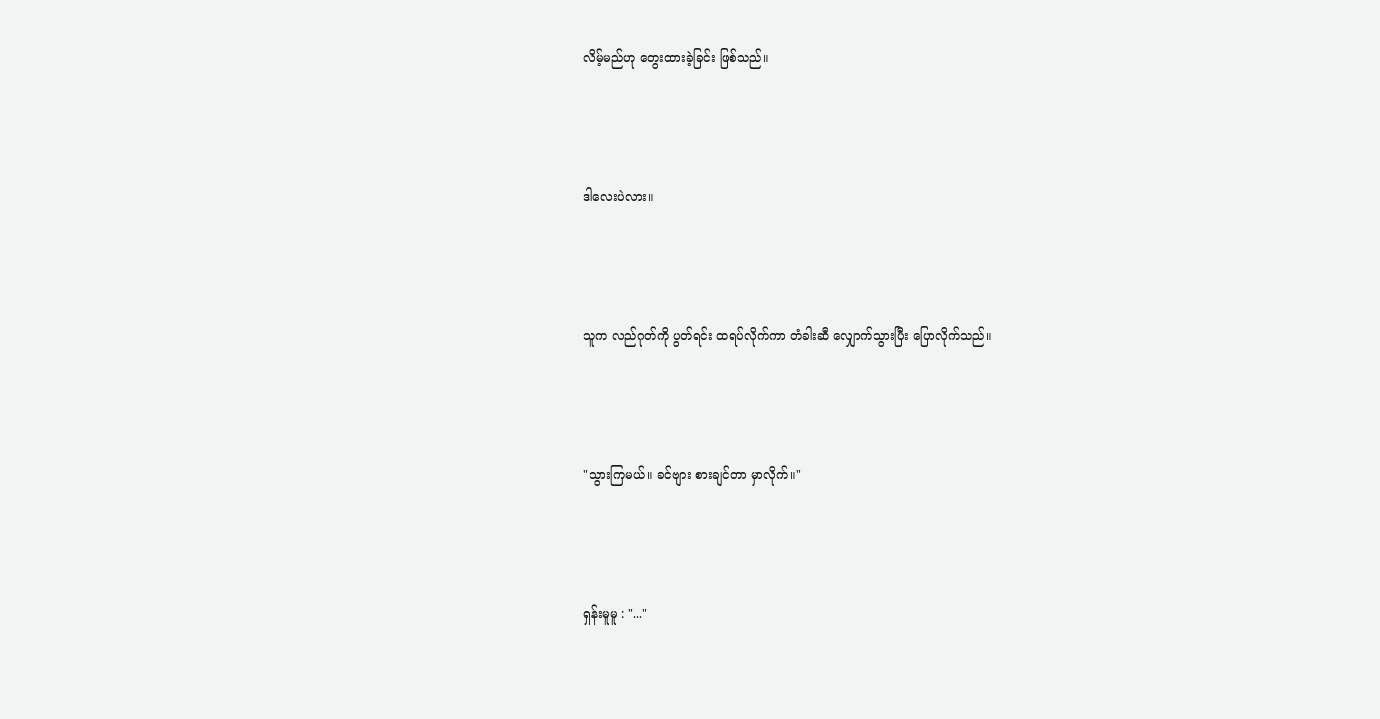လိမ့်မည်ဟု တွေးထားခဲ့ခြင်း ဖြစ်သည်။



ဒါလေးပဲလား။



သူက လည်ဂုတ်ကို ပွတ်ရင်း ထရပ်လိုက်ကာ တံခါးဆီ လျှောက်သွားပြီး ပြောလိုက်သည်။



"သွားကြမယ်။ ခင်ဗျား စားချင်တာ မှာလိုက်။"



ရှန်းမူမူ : "..."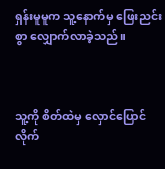ရှန်းမူမူက သူ့နောက်မှ ဖြေးညင်းစွာ လျှောက်လာခဲ့သည်။



သူ့ကို စိတ်ထဲမှ လှောင်ပြောင်လိုက်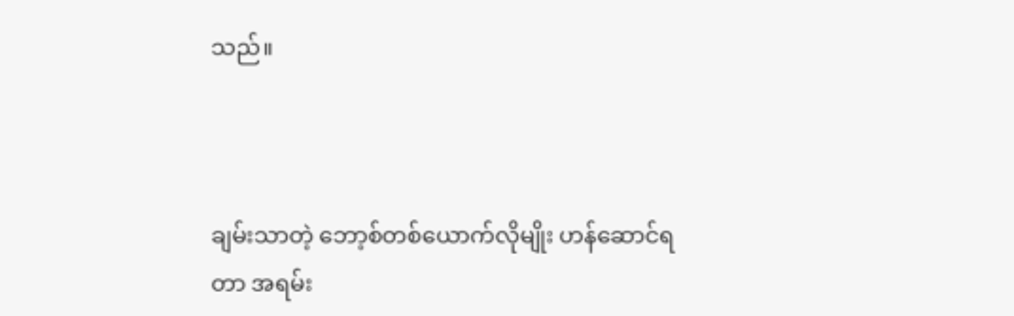သည်။



ချမ်းသာတဲ့ ဘော့စ်တစ်ယောက်လိုမျိုး ဟန်ဆောင်ရတာ အရမ်း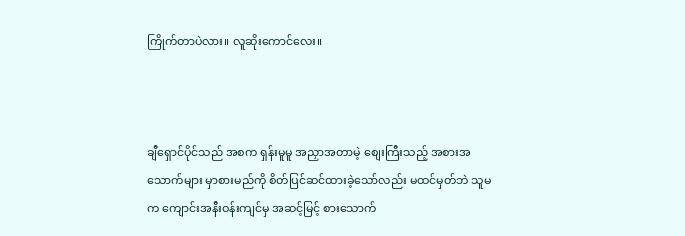ကြိုက်တာပဲလား။ လူဆိုးကောင်လေး။



ချီရှောင်ပိုင်သည် အစက ရှန်းမူမူ အညှာအတာမဲ့ စျေးကြီးသည့် အစားအသောက်များ မှာစားမည်ကို စိတ်ပြင်ဆင်ထားခဲ့သော်လည်း မထင်မှတ်ဘဲ သူမက ကျောင်းအနီးဝန်းကျင်မှ အဆင့်မြင့် စားသောက်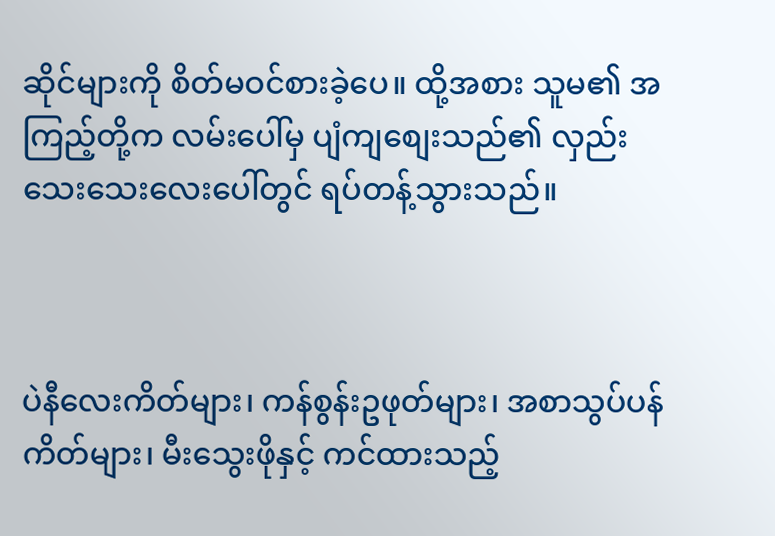ဆိုင်များကို စိတ်မဝင်စားခဲ့ပေ။ ထို့အစား သူမ၏ အကြည့်တို့က လမ်းပေါ်မှ ပျံကျစျေးသည်၏ လှည်းသေးသေးလေးပေါ်တွင် ရပ်တန့်သွားသည်။



ပဲနီလေးကိတ်များ၊ ကန်စွန်းဥဖုတ်များ၊ အစာသွပ်ပန်ကိတ်များ၊ မီးသွေးဖိုနှင့် ကင်ထားသည့်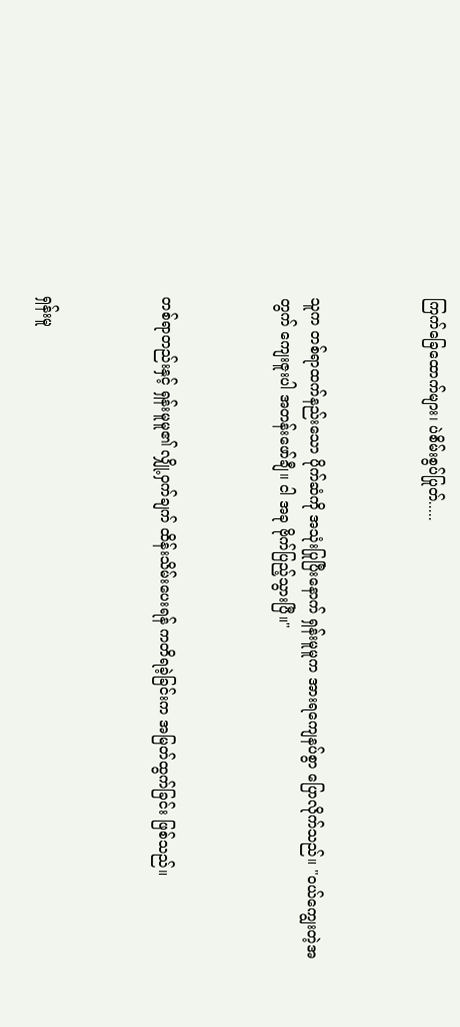ကြက်ခြေထောက်များ၊ ပဲစိမ်းစွပ်ပြုတ်.....



သူက တစ်ရာထက်နည်းသော ပိုက်ဆံကို အသုံးပြုပြီးနောက် ရှန်းမူမူက အားရကျေနပ်စွာ ပြောလိုက်သည်။ "ဝယ်ကျွေးတဲ့အတွက် ကျေးဇူးပါ အတန်းဖော်ချီ။ ငါ အခု ဗိုက်ပြည့်သွားပြီ။"



တစ်ရာတည်းနှင့် ရှန်းမူမူ၏ လျှို့ဝှက်ချက် ထိန်းသိမ်းပေးရန် ကတိရခဲ့ခြင်းက အမြတ်ထွက်ခြင်း ဖြစ်သည်။



ရှန်းမူ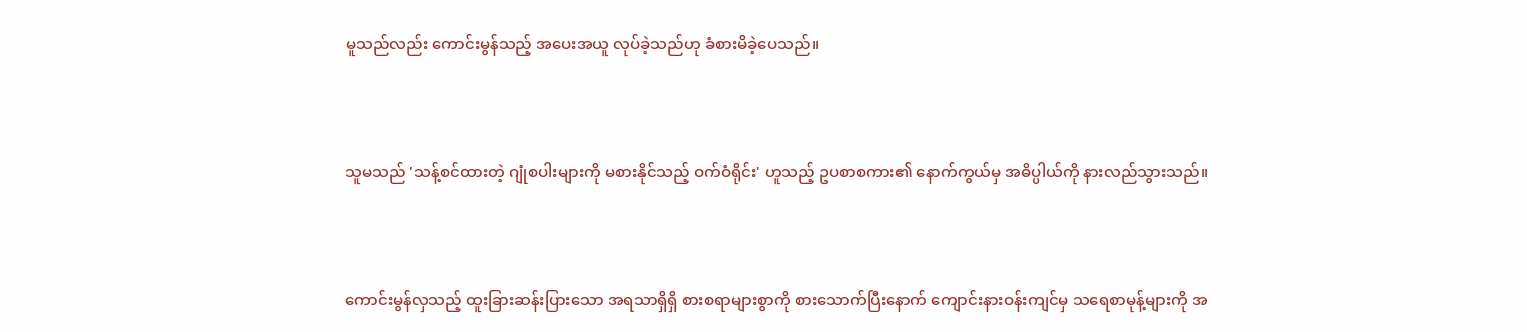မူသည်လည်း ကောင်းမွန်သည့် အပေးအယူ လုပ်ခဲ့သည်ဟု ခံစားမိခဲ့ပေသည်။



သူမသည် 'သန့်စင်ထားတဲ့ ဂျုံစပါးများကို မစားနိုင်သည့် ဝက်ဝံရိုင်း' ဟူသည့် ဥပစာစကား၏ နောက်ကွယ်မှ အဓိပ္ပါယ်ကို နားလည်သွားသည်။



ကောင်းမွန်လှသည့် ထူးခြားဆန်းပြားသော အရသာရှိရှိ စားစရာများစွာကို စားသောက်ပြီးနောက် ကျောင်းနားဝန်းကျင်မှ သရေစာမုန့်များကို အ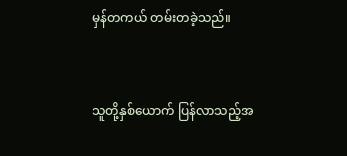မှန်တကယ် တမ်းတခဲ့သည်။



သူတို့နှစ်ယောက် ပြန်လာသည့်အ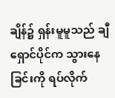ချိန်၌ ရှန်းမူမူသည် ချီရှောင်ပိုင်က သွားနေခြင်းကို ရပ်လိုက်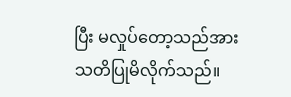ပြီး မလှုပ်တော့သည်အား သတိပြုမိလိုက်သည်။